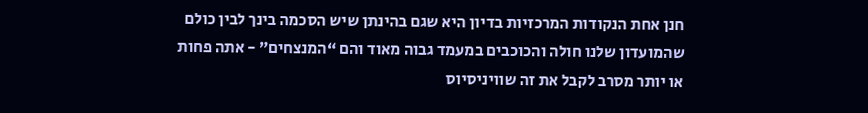חנן אחת הנקודות המרכזיות בדיון היא שגם בהינתן שיש הסכמה בינך לבין כולם שהמועדון שלנו חולה והכוכבים במעמד גבוה מאוד והם “המנצחים” - אתה פחות או יותר מסרב לקבל את זה שוויניסיוס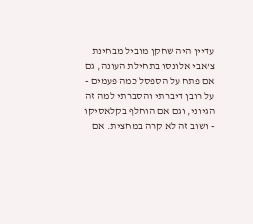עדיין היה שחקן מוביל מבחינת צ’אבי אלונסו בתחילת העונה, גם אם פתח על הספסל כמה פעמים - על רובן דיברתי והסברתי למה זה הגיוני, וגם אם הוחלף בקלאסיקו - ושוב זה לא קרה במחצית. אם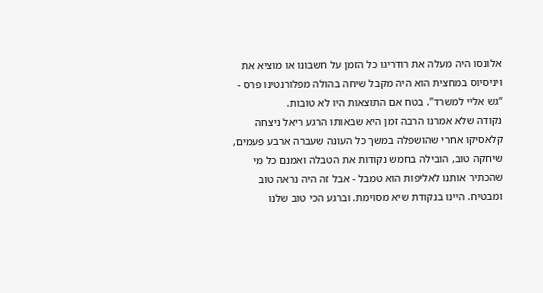אלונסו היה מעלה את רודריגו כל הזמן על חשבונו או מוציא את ויניסיוס במחצית הוא היה מקבל שיחה בהולה מפלורנטינו פרס - “גש אליי למשרד”. בטח אם התוצאות היו לא טובות.
נקודה שלא אמרנו הרבה זמן היא שבאותו הרגע ריאל ניצחה קלאסיקו אחרי שהושפלה במשך כל העונה שעברה ארבע פעמים, שיחקה טוב, הובילה בחמש נקודות את הטבלה ואמנם כל מי שהכתיר אותנו לאליפות הוא טמבל - אבל זה היה נראה טוב ומבטיח. היינו בנקודת שיא מסוימת. וברגע הכי טוב שלנו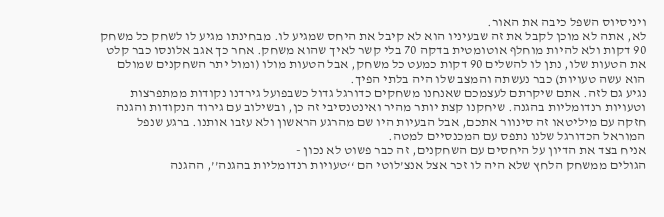ויניסיוס השפל כיבה את האור.
לא, אתה לא מוכן לקבל את זה שבעיניו הוא לא קיבל את היחס שמגיע לו. מבחינתו מגיע לו לשחק כל משחק 90 דקות ולא להיות מוחלף אוטומטית בדקה 70 בלי קשר לאיך שהוא משחק. אחר כך אגב אלונסו כבר קלט את הטעות שלו, נתן לו להשלים 90 דקות כמעט כל משחק, אבל הטעות מולו (ומול יתר השחקנים שמולם הוא עשה טעויות) כבר נעשתה והמצב שלו היה בלתי הפיך.
נגיע גם לזה. אתם שיקרתם לעצמכם שאנחנו משחקים כדורגל גדול כשבפועל גירדנו נקודות ממתפרצות וטעויות רנדומליות בהגנה. שיחקנו קצת יותר מהיר ואינטנסיבי זה כן, ובשילוב עם גירוד הנקודות והגנה חזקה עם מיליטאו זה סינוור אתכם, אבל הבעיות היו שם מהרגע הראשון ולא עזבו אותנו. ברגע שנפל המוראל הכדורגל שלנו נתפס עם המכנסיים למטה.
אניח בצד את הדיון על היחסים עם השחקנים, זה כבר פשוט לא נכון -
הגולים ממשחק הלחץ שלא היה לו זכר אצל אנצ’לוטי הם ‘‘טעויות רנדומליות בהגנה’’, ההגנה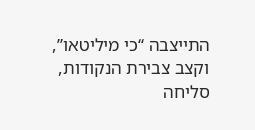התייצבה ‘‘כי מיליטאו’’, וקצב צבירת הנקודות, סליחה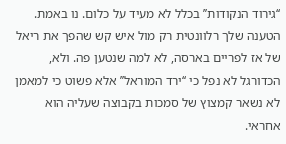‘‘גירוד הנקודות’’ בכלל לא מעיד על כלום. נו באמת.
הטענה שלך רלוונטית רק מול איש קש שהפך את ריאל של אז לפריים בארסה, לא למה שנטען פה. ולא, הכדורגל לא נפל כי ‘‘ירד המוראל’’ אלא פשוט כי למאמן לא נשאר קמצוץ של סמכות בקבוצה שעליה הוא אחראי.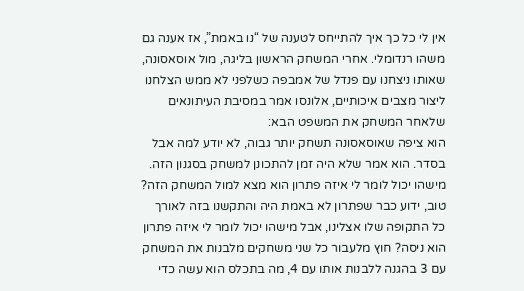אין לי כל כך איך להתייחס לטענה של “נו באמת”, אז אענה גם משהו רנדומלי. אחרי המשחק הראשון בליגה, מול אוסאסונה, שאותו ניצחנו עם פנדל של אמבפה כשלפני לא ממש הצלחנו ליצור מצבים איכותיים, אלונסו אמר במסיבת העיתונאים שלאחר המשחק את המשפט הבא:
הוא ציפה שאוסאסונה תשחק יותר גבוה, לא יודע למה אבל בסדר. הוא אמר שלא היה זמן להתכונן למשחק בסגנון הזה. מישהו יכול לומר לי איזה פתרון הוא מצא למול המשחק הזה? טוב, ידוע כבר שפתרון לא באמת היה והתקשנו בזה לאורך כל התקופה שלו אצלינו, אבל מישהו יכול לומר לי איזה פתרון הוא ניסה? חוץ מלעבור כל שני משחקים מלבנות את המשחק עם 3 בהגנה ללבנות אותו עם 4, מה בתכלס הוא עשה כדי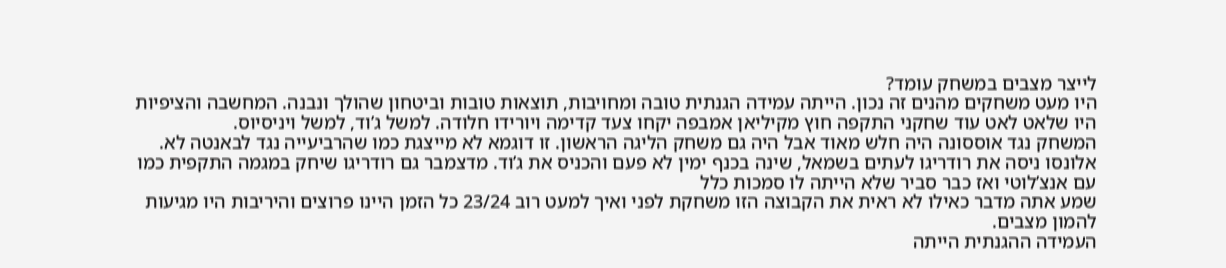לייצר מצבים במשחק עומד?
היו מעט משחקים מהנים זה נכון. הייתה עמידה הגנתית טובה ומחויבות, תוצאות טובות וביטחון שהולך ונבנה. המחשבה והציפיות היו שלאט לאט עוד שחקני התקפה חוץ מקיליאן אמבפה יקחו צעד קדימה ויורידו חלודה. למשל ג’וד, למשל ויניסיוס.
המשחק נגד אוססונה היה חלש מאוד אבל היה גם משחק הליגה הראשון. זו דוגמא לא מייצגת כמו שהרביעייה נגד לבאנטה לא. אלונסו ניסה את רודריגו לעתים בשמאל, שינה בכנף ימין לא פעם והכניס את ג’וד. מדצמבר גם רודריגו שיחק במגמה התקפית כמו עם אנצ’לוטי ואז כבר סביר שלא הייתה לו סמכות כלל
שמע אתה מדבר כאילו לא ראית את הקבוצה הזו משחקת לפני ואיך למעט רוב 23/24 כל הזמן היינו פרוצים והיריבות היו מגיעות להמון מצבים.
העמידה ההגנתית הייתה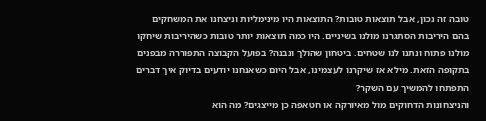טובה זה נכון, אבל תוצאות טובות? התוצאות היו מינימליות וניצחנו את המשחקים בהם היריבות הסתגרנו מולנו בשיניים. היו כמה תוצאות יותר טובות כשהיריבות שיחקו מולנו פתוח ונתנו לנו שטחים. ביטחון שהולך ונבנה? בפועל הקבוצה התפוררה מבפנים בתקופה הזאת. מילא אז שיקרנו לעצמינו, אבל היום כשאנחנו יודעים בדיוק איך דברים התפתחו להמשיך עם השקר?
והניצחונות הדחוקים מול מאיורקה או חטאפה כן מייצגים? מה הוא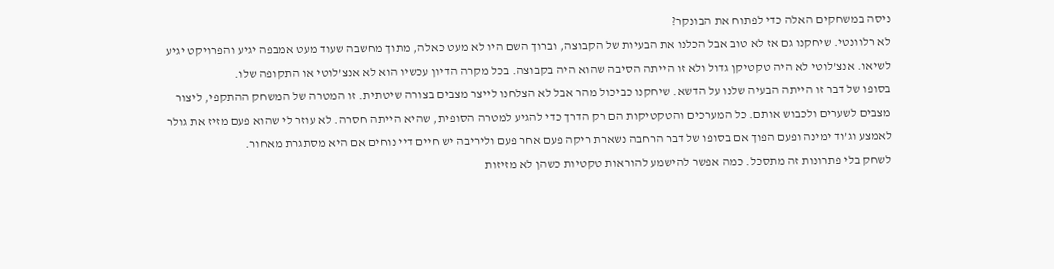ניסה במשחקים האלה כדי לפתוח את הבונקר?
לא רלוונטי. שיחקנו גם אז לא טוב אבל הכלנו את הבעיות של הקבוצה, וברוך השם היו לא מעט כאלה, מתוך מחשבה שעוד מעט אמבפה יגיע והפרויקט יגיע לשיאו. אנצ’לוטי לא היה טקטיקן גדול ולא זו הייתה הסיבה שהוא היה בקבוצה. בכל מקרה הדיון עכשיו הוא לא אנצ’לוטי או התקופה שלו.
בסופו של דבר זו הייתה הבעיה שלנו על הדשא. שיחקנו כביכול מהר אבל לא הצלחנו לייצר מצבים בצורה שיטתית. זו המטרה של המשחק ההתקפי, ליצור מצבים לשערים ולכבוש אותם. כל המערכים והטקטיקות הם רק הדרך כדי להגיע למטרה הסופית, שהיא הייתה חסרה. לא עוזר לי שהוא פעם מזיז את גולר לאמצע וג’וד ימינה ופעם הפוך אם בסופו של דבר הרחבה נשארת ריקה פעם אחר פעם וליריבה יש חיים דיי נוחים אם היא מסתגרת מאחור.
לשחק בלי פתרונות זה מתסכל. כמה אפשר להישמע להוראות טקטיות כשהן לא מזיזות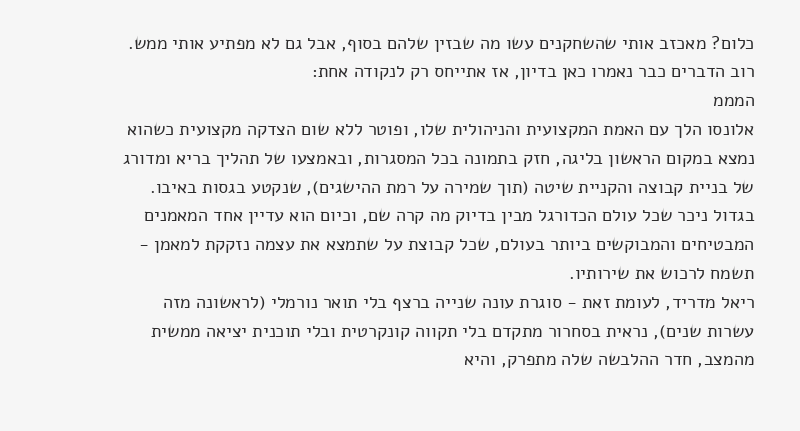כלום? מאכזב אותי שהשחקנים עשו מה שבזין שלהם בסוף, אבל גם לא מפתיע אותי ממש.
רוב הדברים כבר נאמרו כאן בדיון, אז אתייחס רק לנקודה אחת:
המממ
אלונסו הלך עם האמת המקצועית והניהולית שלו, ופוטר ללא שום הצדקה מקצועית כשהוא נמצא במקום הראשון בליגה, חזק בתמונה בכל המסגרות, ובאמצעו של תהליך בריא ומדורג של בניית קבוצה והקניית שיטה (תוך שמירה על רמת ההישגים), שנקטע בגסות באיבו.
בגדול ניכר שכל עולם הכדורגל מבין בדיוק מה קרה שם, וכיום הוא עדיין אחד המאמנים המבטיחים והמבוקשים ביותר בעולם, שכל קבוצת על שתמצא את עצמה נזקקת למאמן - תשמח לרכוש את שירותיו.
ריאל מדריד, לעומת זאת - סוגרת עונה שנייה ברצף בלי תואר נורמלי (לראשונה מזה עשרות שנים), נראית בסחרור מתקדם בלי תקווה קונקרטית ובלי תוכנית יציאה ממשית מהמצב, חדר ההלבשה שלה מתפרק, והיא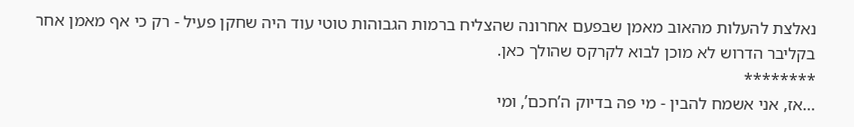נאלצת להעלות מהאוב מאמן שבפעם אחרונה שהצליח ברמות הגבוהות טוטי עוד היה שחקן פעיל - רק כי אף מאמן אחר בקליבר הדרוש לא מוכן לבוא לקרקס שהולך כאן.
********
…אז, אני אשמח להבין - מי פה בדיוק ה’חכם’, ומי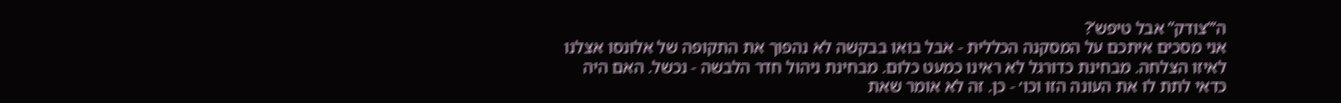ה’”צודק” אבל טיפש’?
אני מסכים איתכם על המסקנה הכללית - אבל בואו בבקשה לא נהפוך את התקופה של אלונסו אצלנו לאיזו הצלחה. מבחינת כדורגל לא ראינו כמעט כלום. מבחינת ניהול חדר הלבשה - נכשל. האם היה כדאי לתת לו את העונה הזו וכו׳ - כן. זה לא אומר שאת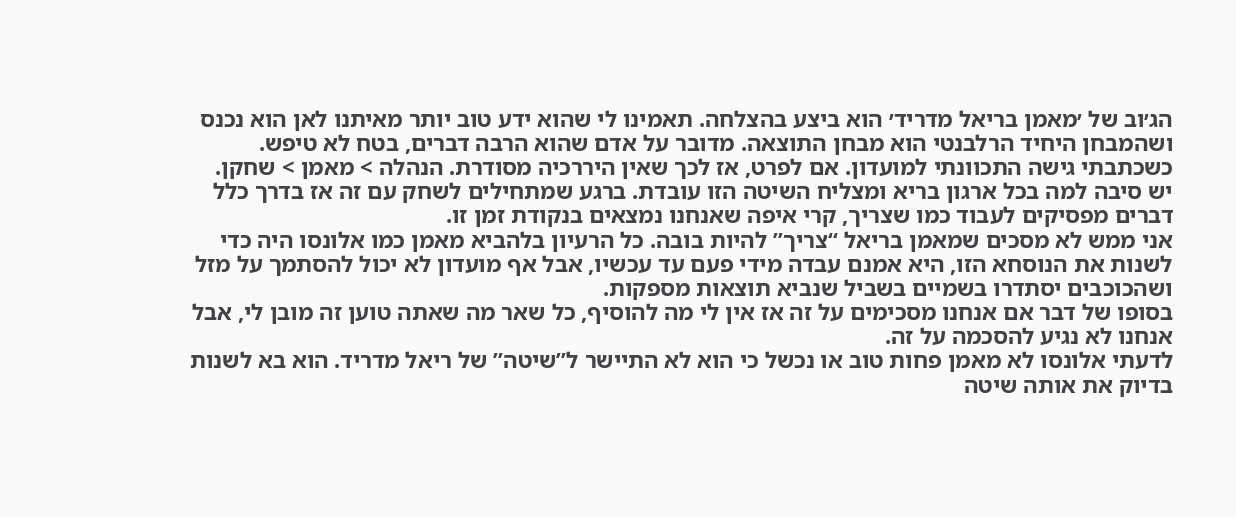הג׳וב של ׳מאמן בריאל מדריד׳ הוא ביצע בהצלחה. תאמינו לי שהוא ידע טוב יותר מאיתנו לאן הוא נכנס ושהמבחן היחיד הרלבנטי הוא מבחן התוצאה. מדובר על אדם שהוא הרבה דברים, בטח לא טיפש.
כשכתבתי גישה התכוונתי למועדון. אם לפרט, אז לכך שאין היררכיה מסודרת. הנהלה > מאמן > שחקן.
יש סיבה למה בכל ארגון בריא ומצליח השיטה הזו עובדת. ברגע שמתחילים לשחק עם זה אז בדרך כלל דברים מפסיקים לעבוד כמו שצריך, קרי איפה שאנחנו נמצאים בנקודת זמן זו.
אני ממש לא מסכים שמאמן בריאל “צריך” להיות בובה. כל הרעיון בלהביא מאמן כמו אלונסו היה כדי לשנות את הנוסחא הזו, היא אמנם עבדה מידי פעם עד עכשיו, אבל אף מועדון לא יכול להסתמך על מזל ושהכוכבים יסתדרו בשמיים בשביל שנביא תוצאות מספקות.
בסופו של דבר אם אנחנו מסכימים על זה אז אין לי מה להוסיף, כל שאר מה שאתה טוען זה מובן לי, אבל אנחנו לא נגיע להסכמה על זה.
לדעתי אלונסו לא מאמן פחות טוב או נכשל כי הוא לא התיישר ל”שיטה” של ריאל מדריד. הוא בא לשנות בדיוק את אותה שיטה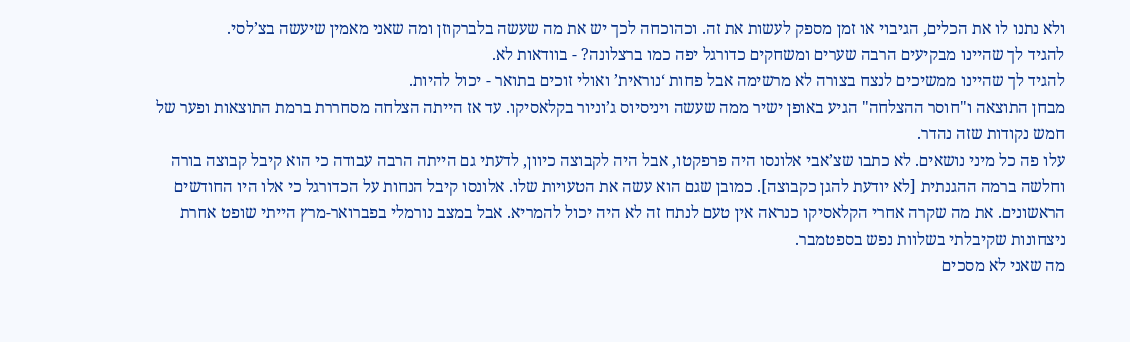ולא נתנו לו את הכלים, הגיבוי או זמן מספק לעשות את זה. וכהוכחה לכך יש את מה שעשה בלברקוזן ומה שאני מאמין שיעשה בצ’לסי.
להגיד לך שהיינו מבקיעים הרבה שערים ומשחקים כדורגל יפה כמו ברצלונה? - בוודאות לא.
להגיד לך שהיינו ממשיכים לנצח בצורה לא מרשימה אבל פחות ‘נוראית’ ואולי זוכים בתואר - יכול להיות.
מבחן התוצאה ו"חוסר ההצלחה" הגיע באופן ישיר ממה שעשה ויניסיוס ג’וניור בקלאסיקו. עד אז הייתה הצלחה מסחררת ברמת התוצאות ופער של חמש נקודות שזה נהדר.
עלו פה כל מיני נושאים. לא כתבו שצ’אבי אלונסו היה פרפקטו, אבל היה לקבוצה כיוון, לדעתי גם הייתה הרבה עבודה כי הוא קיבל קבוצה בורה וחלשה ברמה ההגנתית [לא יודעת להגן כקבוצה]. כמובן שגם הוא עשה את הטעויות שלו. אלונסו קיבל הנחות על הכדורגל כי אלו היו החודשים הראשונים. את מה שקרה אחרי הקלאסיקו כנראה אין טעם לנתח זה לא היה יכול להמריא. אבל במצב נורמלי בפברואר-מרץ הייתי שופט אחרת ניצחונות שקיבלתי בשלוות נפש בספטמבר.
מה שאני לא מסכים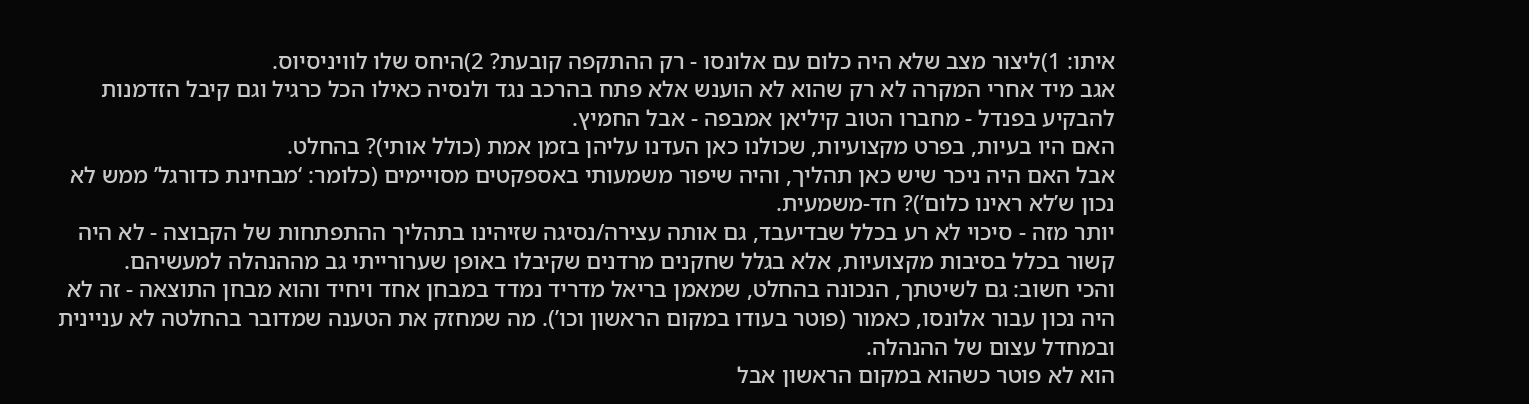איתו: 1)ליצור מצב שלא היה כלום עם אלונסו - רק ההתקפה קובעת? 2)היחס שלו לוויניסיוס.
אגב מיד אחרי המקרה לא רק שהוא לא הוענש אלא פתח בהרכב נגד ולנסיה כאילו הכל כרגיל וגם קיבל הזדמנות להבקיע בפנדל - מחברו הטוב קיליאן אמבפה - אבל החמיץ.
האם היו בעיות, בפרט מקצועיות, שכולנו כאן העדנו עליהן בזמן אמת (כולל אותי)? בהחלט.
אבל האם היה ניכר שיש כאן תהליך, והיה שיפור משמעותי באספקטים מסויימים (כלומר: ‘מבחינת כדורגל’ ממש לא נכון ש’לא ראינו כלום’)? חד-משמעית.
יותר מזה - סיכוי לא רע בכלל שבדיעבד, גם אותה עצירה/נסיגה שזיהינו בתהליך ההתפתחות של הקבוצה - לא היה קשור בכלל בסיבות מקצועיות, אלא בגלל שחקנים מרדנים שקיבלו באופן שערורייתי גב מההנהלה למעשיהם.
והכי חשוב: גם לשיטתך, הנכונה בהחלט, שמאמן בריאל מדריד נמדד במבחן אחד ויחיד והוא מבחן התוצאה - זה לא היה נכון עבור אלונסו, כאמור (פוטר בעודו במקום הראשון וכו’). מה שמחזק את הטענה שמדובר בהחלטה לא עניינית ובמחדל עצום של ההנהלה.
הוא לא פוטר כשהוא במקום הראשון אבל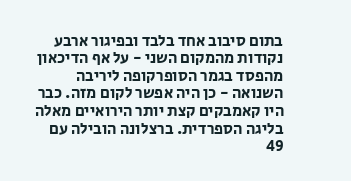בתום סיבוב אחד בלבד ובפיגור ארבע נקודות מהמקום השני - על אף הדיכאון מהפסד בגמר הסופרקופה ליריבה השנואה - כן היה אפשר לקום מזה. כבר היו קאמבקים קצת יותר הירואיים מאלה בליגה הספרדית. ברצלונה הובילה עם 49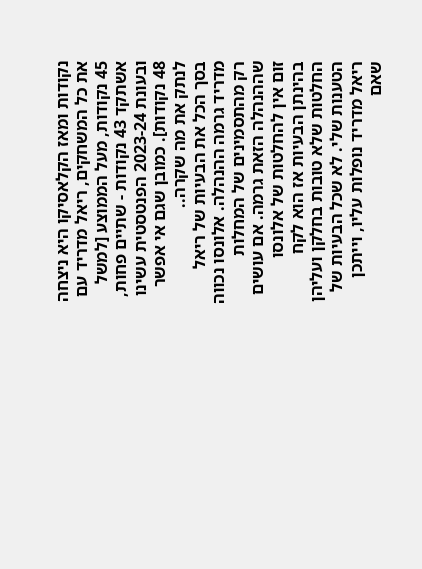נקודות ומאז הקלאסיקו היא ניצחה את כל המשחקים, ריאל מדריד עם 45 נקודות, מעל הממוצע [למשל אשתקד 43 נקודות - שתיים פחות, ובעונת 2023-24 הפנטסטית עשינו 48 נקודות]. כמובן שגם אי אפשר לנתק את מה שקרה..
בסך הכל את הבעיות של ריאל מדריד גרמה ההנהלה. אלונסו נכווה רק מהתסמינים של המחלות שההנהלה הזאת גרמה. אם עושים זום אין להחלטות של אלונסו בהינתן הבעיות אז הוא לקח החלטות שלא טובות בחלקן ועליהן הטענות שלי. לא שכל הבעיות של ריאל מדריד נופלות עליו, וייתכן שאם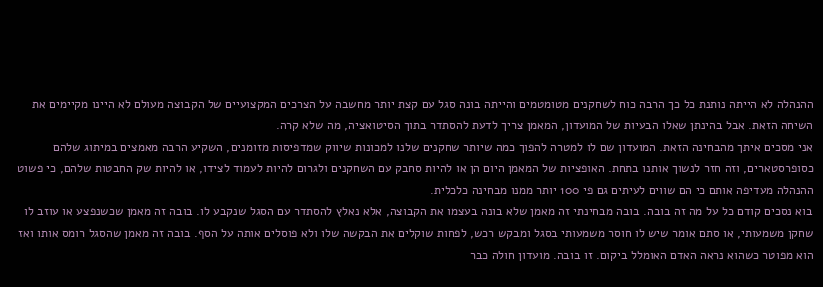ההנהלה לא הייתה נותנת כל כך הרבה כוח לשחקנים מטומטמים והייתה בונה סגל עם קצת יותר מחשבה על הצרכים המקצועיים של הקבוצה מעולם לא היינו מקיימים את השיחה הזאת. אבל בהינתן שאלו הבעיות של המועדון, המאמן צריך לדעת להסתדר בתוך הסיטואציה, מה שלא קרה.
אני מסכים איתך מהבחינה הזאת. המועדון שם לו למטרה להפוך כמה שיותר שחקנים שלנו למכונות שיווק שמדפיסות מזומנים, השקיע הרבה מאמצים במיתוג שלהם כסופרסטארים, וזה חזר לנשוך אותנו בתחת. האופציות של המאמן היום הן או להיות סחבק עם השחקנים ולגרום להיות לעמוד לצידו, או להיות שק החבטות שלהם, כי פשוט ההנהלה מעדיפה אותם כי הם שווים לעיתים גם פי 100 יותר ממנו מבחינה כלכלית.
בוא נסכים קודם כל על מה זה בובה. בובה מבחינתי זה מאמן שלא בונה בעצמו את הקבוצה, אלא נאלץ להסתדר עם הסגל שנקבע לו. בובה זה מאמן שכשנפצע או עוזב לו שחקן משמעותי, או סתם אומר שיש לו חוסר משמעותי בסגל ומבקש רכש, לפחות שוקלים את הבקשה שלו ולא פוסלים אותה על הסף. בובה זה מאמן שהסגל רומס אותו ואז הוא מפוטר כשהוא נראה האדם האומלל ביקום. זו בובה. מועדון חולה כבר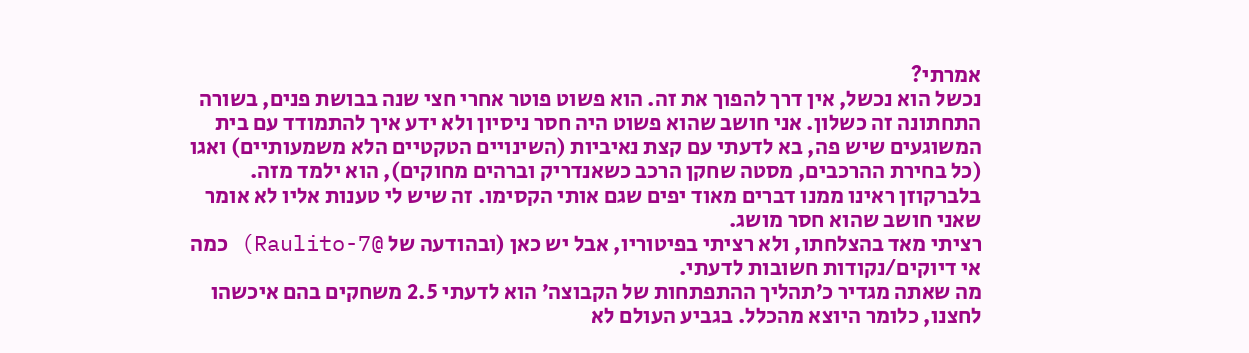אמרתי?
נכשל הוא נכשל, אין דרך להפוך את זה. הוא פשוט פוטר אחרי חצי שנה בבושת פנים, בשורה התחתונה זה כשלון. אני חושב שהוא פשוט היה חסר ניסיון ולא ידע איך להתמודד עם בית המשוגעים שיש פה, בא לדעתי עם קצת נאיביות (השינויים הטקטיים הלא משמעותיים) ואגו (כל בחירת ההרכבים, מסטה שחקן הרכב כשאנדריק וברהים מחוקים), הוא ילמד מזה. בלברקוזן ראינו ממנו דברים מאוד יפים שגם אותי הקסימו. זה שיש לי טענות אליו לא אומר שאני חושב שהוא חסר מושג.
רציתי מאד בהצלחתו, ולא רציתי בפיטוריו, אבל יש כאן (ובהודעה של @Raulito-7) כמה אי דיוקים/נקודות חשובות לדעתי.
מה שאתה מגדיר כ׳תהליך ההתפתחות של הקבוצה׳ הוא לדעתי 2.5 משחקים בהם איכשהו לחצנו, כלומר היוצא מהכלל. בגביע העולם לא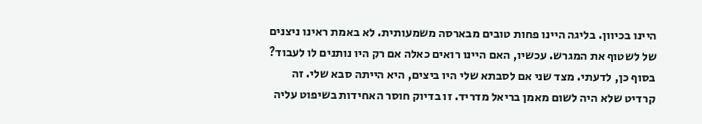היינו בכיוון. בליגה היינו פחות טובים מבארסה משמעותית. לא באמת ראינו ניצנים של לשטוף את המגרש. עכשיו, האם היינו רואים כאלה אם רק היו נותנים לו לעבוד? בסוף כן, לדעתי. מצד שני אם לסבתא שלי היו ביצים, היא הייתה סבא שלי. זה קרדיט שלא היה לשום מאמן בריאל מדריד. זו בדיוק חוסר האחידות בשיפוט עליה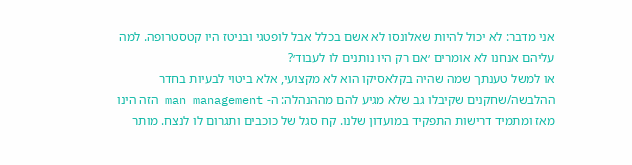אני מדבר: לא יכול להיות שאלונסו לא אשם בכלל אבל לופטגי ובניטז היו קטסטרופה. למה עליהם אנחנו לא אומרים ׳אם רק היו נותנים לו לעבוד׳?
או למשל טענתך שמה שהיה בקלאסיקו הוא לא מקצועי, אלא ביטוי לבעיות בחדר ההלבשה/שחקנים שקיבלו גב שלא מגיע להם מההנהלה: ה- man management הזה הינו מאז ומתמיד דרישות התפקיד במועדון שלנו. קח סגל של כוכבים ותגרום לו לנצח. מותר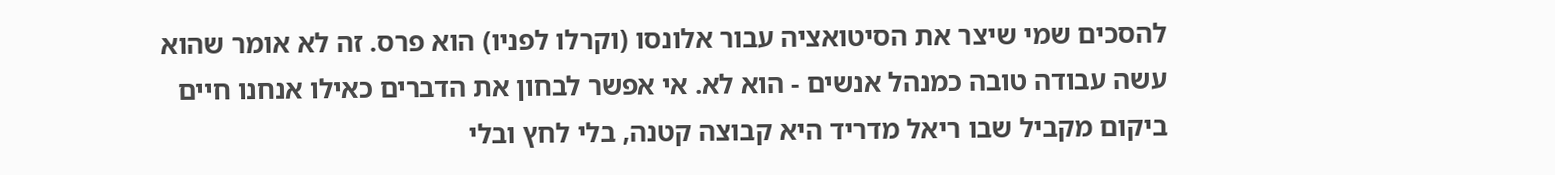להסכים שמי שיצר את הסיטואציה עבור אלונסו (וקרלו לפניו) הוא פרס. זה לא אומר שהוא עשה עבודה טובה כמנהל אנשים - הוא לא. אי אפשר לבחון את הדברים כאילו אנחנו חיים ביקום מקביל שבו ריאל מדריד היא קבוצה קטנה, בלי לחץ ובלי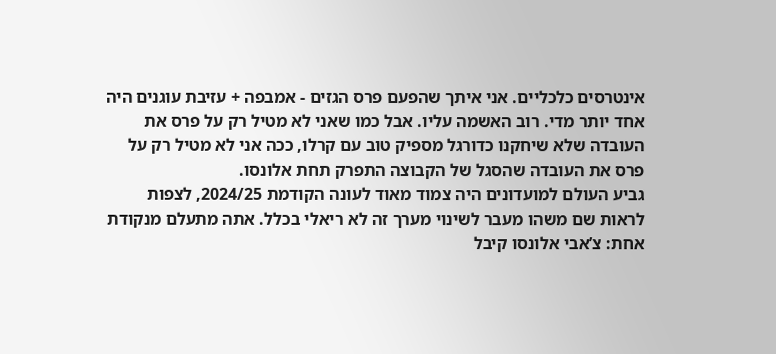אינטרסים כלכליים. אני איתך שהפעם פרס הגזים - אמבפה + עזיבת עוגנים היה אחד יותר מדי. רוב האשמה עליו. אבל כמו שאני לא מטיל רק על פרס את העובדה שלא שיחקנו כדורגל מספיק טוב עם קרלו, ככה אני לא מטיל רק על פרס את העובדה שהסגל של הקבוצה התפרק תחת אלונסו.
גביע העולם למועדונים היה צמוד מאוד לעונה הקודמת 2024/25, לצפות לראות שם משהו מעבר לשינוי מערך זה לא ריאלי בכלל. אתה מתעלם מנקודת אחת: צ’אבי אלונסו קיבל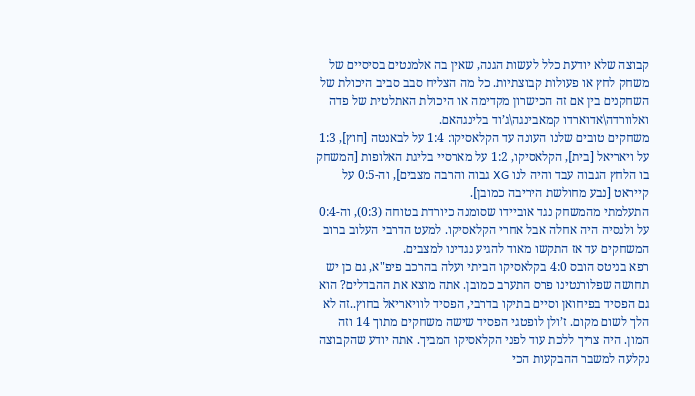קבוצה שלא יודעת כלל לעשות הגנה, שאין בה אלמנטים בסיסיים של משחק לחץ או פעולות קבוצתיות. כל מה הצליח סבב סביב היכולת של השחקנים בין אם זה הכישרון מקדימה או היכולת האתלטית של פדה ואלוורדה\אדוארדו קמאבינגה\ג’וד בלינגהאם.
משחקים טובים שלנו העונה עד הקלאסיקו: 1:4 על לבאנטה [חוץ], 1:3 על ויאריאל [בית], הקלאסיקו, 1:2 על מארסיי בליגת האלופות [המשחק בו הלחץ הגבוה עבד והיה לנו XG גבוה והרבה מצבים], וה-0:5 על קייראט [נבע מחולשת היריבה כמובן].
התעלמתי מהמשחק נגד אוביידו שסומנה כיורדת בטוחה (0:3), וה-0:4 על ולנסיה היה אחלה אבל אחרי הקלאסיקו. למעט הדרבי העלוב ברוב המשחקים עד אז התקשו מאוד להגיע נגדינו למצבים.
רפא בניטס הובס 4:0 בקלאסיקו הביתי ועלה בהרכב פיפ"א, גם כן יש תחושה שפלורנטינו פרס התערב כמובן. אתה מוצא את ההבדלים? הוא גם הפסיד בפיחואן וסיים בתיקו בדרבי, הפסיד לוויאריאל בחוץ..זה לא הלך לשום מקום. ז’ולן לופטגי הפסיד שישה משחקים מתוך 14 וזה המון. היה צריך ללכת עוד לפני הקלאסיקו המביך. אתה יודע שהקבוצה נקלעה למשבר ההבקעות הכי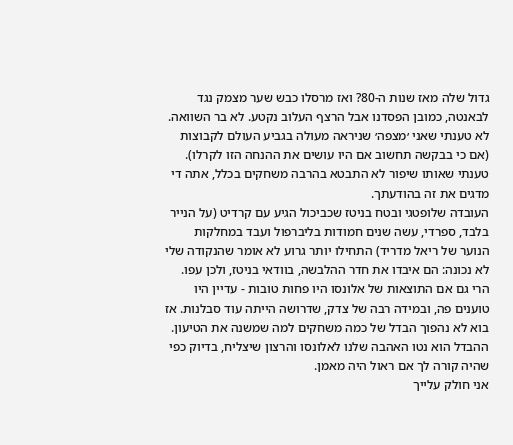גדול שלה מאז שנות ה-80? ואז מרסלו כבש שער מצמק נגד לבאנטה, כמובן הפסדנו אבל הרצף העלוב נקטע. לא בר השוואה.
לא טענתי שאני ׳מצפה׳ שניראה מעולה בגביע העולם לקבוצות (אם כי בבקשה תחשוב אם היו עושים את ההנחה הזו לקרלו). טענתי שאותו שיפור לא התבטא בהרבה משחקים בכלל, אתה די מדגים את זה בהודעתך.
העובדה שלופטגי ובטח בניטז שכביכול הגיע עם קרדיט (על הנייר בלבד, ספרדי, עשה שנים חמודות בליברפול ועבד במחלקות הנוער של ריאל מדריד) התחילו יותר גרוע לא אומר שהנקודה שלי לא נכונה: הם איבדו את חדר ההלבשה, בוודאי בניטז, ולכן עפו. הרי גם אם התוצאות של אלונסו היו פחות טובות - עדיין היו טוענים פה, ובמידה רבה של צדק, שדרושה הייתה עוד סבלנות. אז בוא לא נהפוך הבדל של כמה משחקים למה שמשנה את הטיעון. ההבדל הוא נטו האהבה שלנו לאלונסו והרצון שיצליח, בדיוק כפי שהיה קורה לך אם ראול היה מאמן.
אני חולק עלייך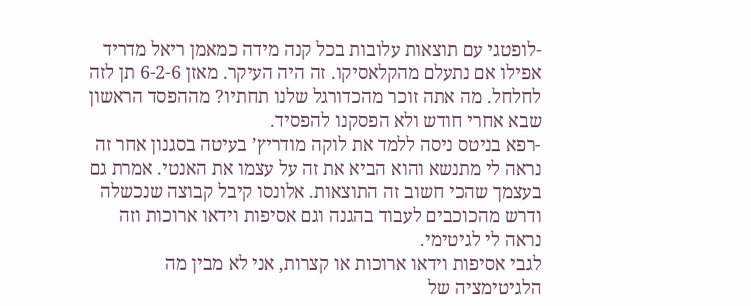-לופטגי עם תוצאות עלובות בכל קנה מידה כמאמן ריאל מדריד אפילו אם נתעלם מהקלאסיקו. זה היה העיקר. מאזן 6-2-6 תן לזה לחלחל. מה אתה זוכר מהכדורגל שלנו תחתיו? מההפסד הראשון שבא אחרי חודש ולא הפסקנו להפסיד.
-רפא בניטס ניסה ללמד את לוקה מודריץ’ בעיטה בסגנון אחר זה נראה לי מתנשא והוא הביא את זה על עצמו את האנטי. אמרת גם בעצמך שהכי חשוב זה התוצאות. אלונסו קיבל קבוצה שנכשלה ודרש מהכוכבים לעבוד בהגנה וגם אסיפות וידאו ארוכות וזה נראה לי לגיטימי.
לגבי אסיפות וידאו ארוכות או קצרות, אני לא מבין מה הלגיטימציה של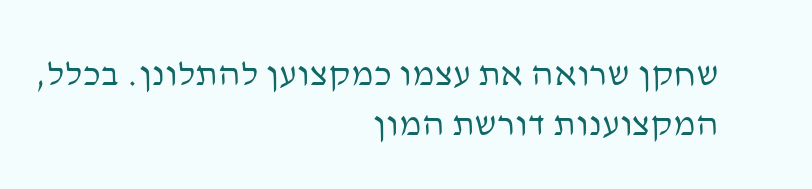שחקן שרואה את עצמו כמקצוען להתלונן. בכלל, המקצוענות דורשת המון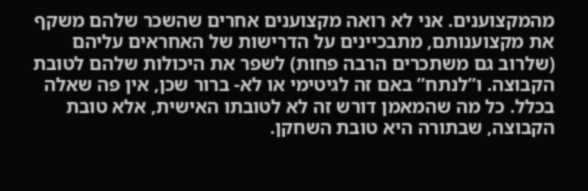מהמקצוענים. אני לא רואה מקצוענים אחרים שהשכר שלהם משקף את מקצוענותם, מתבכיינים על הדרישות של האחראים עליהם (שלרוב גם משתכרים הרבה פחות) לשפר את היכולות שלהם לטובת הקבוצה. ו”לנתח” באם זה לגיטימי או לא- ברור שכן, אין פה שאלה בכלל. כל מה שהמאמן דורש זה לא לטובתו האישית, אלא טובת הקבוצה, שבתורה היא טובת השחקן.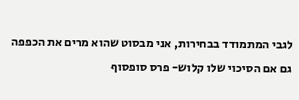לגבי המתמודד בבחירות, אני מבסוט שהוא מרים את הכפפה גם אם הסיכוי שלו קלוש- פרס סופסוף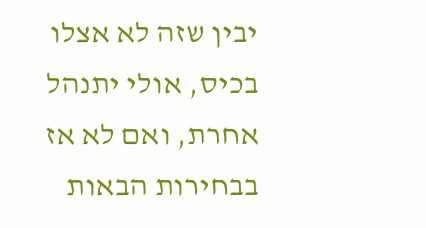יבין שזה לא אצלו בכיס, אולי יתנהל אחרת, ואם לא אז בבחירות הבאות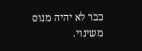כבר לא יהיה מנוס משינוי.